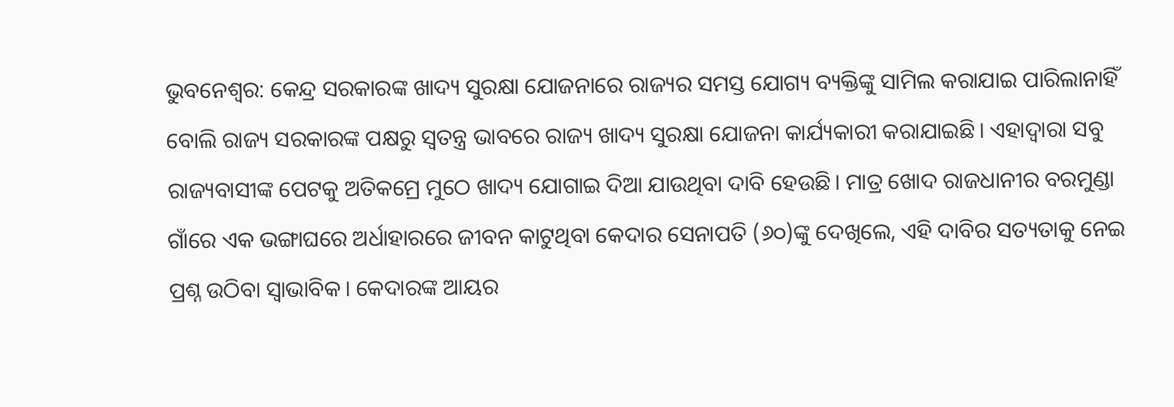ଭୁବନେଶ୍ବର: କେନ୍ଦ୍ର ସରକାରଙ୍କ ଖାଦ୍ୟ ସୁରକ୍ଷା ଯୋଜନାରେ ରାଜ୍ୟର ସମସ୍ତ ଯୋଗ୍ୟ ବ୍ୟକ୍ତିଙ୍କୁ ସାମିଲ କରାଯାଇ ପାରିଲାନାହିଁ ବୋଲି ରାଜ୍ୟ ସରକାରଙ୍କ ପକ୍ଷରୁ ସ୍ବତନ୍ତ୍ର ଭାବରେ ରାଜ୍ୟ ଖାଦ୍ୟ ସୁରକ୍ଷା ଯୋଜନା କାର୍ଯ୍ୟକାରୀ କରାଯାଇଛି। ଏହାଦ୍ବାରା ସବୁ ରାଜ୍ୟବାସୀଙ୍କ ପେଟକୁ ଅତିକମ୍ରେ ମୁଠେ ଖାଦ୍ୟ ଯୋଗାଇ ଦିଆ ଯାଉଥିବା ଦାବି ହେଉଛି। ମାତ୍ର ଖୋଦ ରାଜଧାନୀର ବରମୁଣ୍ଡା ଗାଁରେ ଏକ ଭଙ୍ଗାଘରେ ଅର୍ଧାହାରରେ ଜୀବନ କାଟୁଥିବା କେଦାର ସେନାପତି (୬୦)ଙ୍କୁ ଦେଖିଲେ, ଏହି ଦାବିର ସତ୍ୟତାକୁ ନେଇ ପ୍ରଶ୍ନ ଉଠିବା ସ୍ବାଭାବିକ। କେଦାରଙ୍କ ଆୟର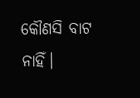କୌଣସି ବାଟ ନାହିଁ।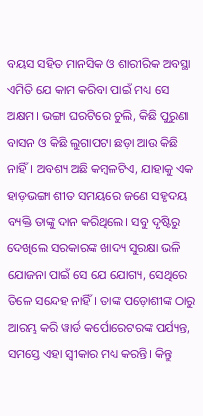ବୟସ ସହିତ ମାନସିକ ଓ ଶାରୀରିକ ଅବସ୍ଥା ଏମିତି ଯେ କାମ କରିବା ପାଇଁ ମଧ୍ୟ ସେ ଅକ୍ଷମ। ଭଙ୍ଗା ଘରଟିରେ ଚୁଲି, କିଛି ପୁରୁଣା ବାସନ ଓ କିଛି ଲୁଗାପଟା ଛଡ଼ା ଆଉ କିଛି ନାହିଁ। ଅବଶ୍ୟ ଅଛି କମ୍ବଳଟିଏ, ଯାହାକୁ ଏକ ହାଡ଼ଭଙ୍ଗା ଶୀତ ସମୟରେ ଜଣେ ସହୃଦୟ ବ୍ୟକ୍ତି ତାଙ୍କୁ ଦାନ କରିଥିଲେ। ସବୁ ଦୃଷ୍ଟିରୁ ଦେଖିଲେ ସରକାରଙ୍କ ଖାଦ୍ୟ ସୁରକ୍ଷା ଭଳି ଯୋଜନା ପାଇଁ ସେ ଯେ ଯୋଗ୍ୟ, ସେଥିରେ ତିଳେ ସନ୍ଦେହ ନାହିଁ। ତାଙ୍କ ପଡ଼ୋଶୀଙ୍କ ଠାରୁ ଆରମ୍ଭ କରି ୱାର୍ଡ କର୍ପୋରେଟରଙ୍କ ପର୍ଯ୍ୟନ୍ତ, ସମସ୍ତେ ଏହା ସ୍ବୀକାର ମଧ୍ୟ କରନ୍ତି। କିନ୍ତୁ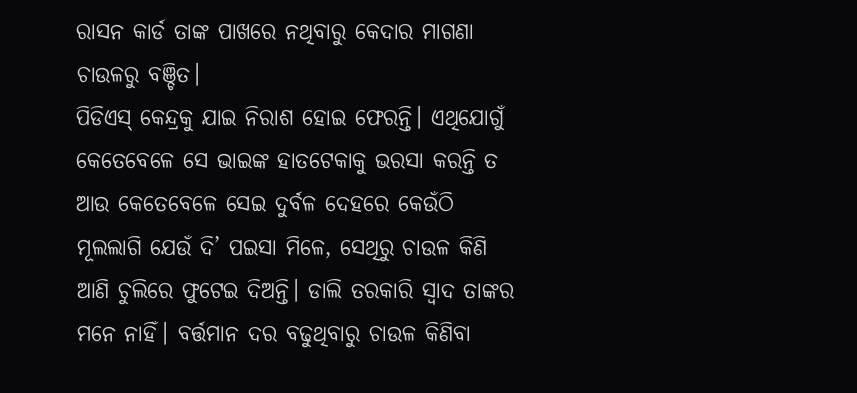ରାସନ କାର୍ଡ ତାଙ୍କ ପାଖରେ ନଥିବାରୁ କେଦାର ମାଗଣା ଚାଉଳରୁ ବଞ୍ଚିତ।
ପିଡିଏସ୍ କେନ୍ଦ୍ରକୁ ଯାଇ ନିରାଶ ହୋଇ ଫେରନ୍ତି। ଏଥିଯୋଗୁଁ କେତେବେଳେ ସେ ଭାଇଙ୍କ ହାତଟେକାକୁ ଭରସା କରନ୍ତି ତ ଆଉ କେତେବେଳେ ସେଇ ଦୁର୍ବଳ ଦେହରେ କେଉଁଠି ମୂଲଲାଗି ଯେଉଁ ଦି’ ପଇସା ମିଳେ, ସେଥିରୁ ଚାଉଳ କିଣି ଆଣି ଚୁଲିରେ ଫୁଟେଇ ଦିଅନ୍ତି। ଡାଲି ତରକାରି ସ୍ବାଦ ତାଙ୍କର ମନେ ନାହିଁ। ବର୍ତ୍ତମାନ ଦର ବଢୁଥିବାରୁ ଚାଉଳ କିଣିବା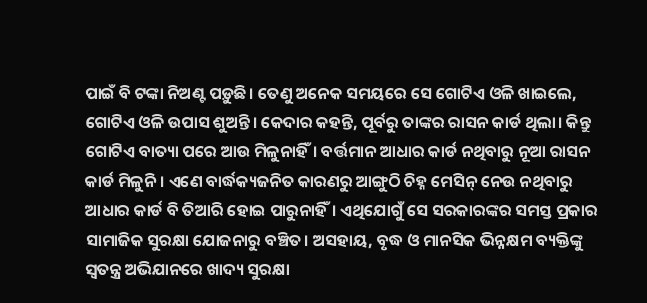ପାଇଁ ବି ଟଙ୍କା ନିଅଣ୍ଟ ପଡ଼ୁଛି। ତେଣୁ ଅନେକ ସମୟରେ ସେ ଗୋଟିଏ ଓଳି ଖାଇଲେ, ଗୋଟିଏ ଓଳି ଉପାସ ଶୁଅନ୍ତି। କେଦାର କହନ୍ତି, ପୂର୍ବରୁ ତାଙ୍କର ରାସନ କାର୍ଡ ଥିଲା। କିନ୍ତୁ ଗୋଟିଏ ବାତ୍ୟା ପରେ ଆଉ ମିଳୁନାହିଁ। ବର୍ତ୍ତମାନ ଆଧାର କାର୍ଡ ନଥିବାରୁ ନୂଆ ରାସନ କାର୍ଡ ମିଳୁନି। ଏଣେ ବାର୍ଦ୍ଧକ୍ୟଜନିତ କାରଣରୁ ଆଙ୍ଗୁଠି ଚିହ୍ନ ମେସିନ୍ ନେଉ ନଥିବାରୁ ଆଧାର କାର୍ଡ ବି ତିଆରି ହୋଇ ପାରୁନାହିଁ। ଏଥିଯୋଗୁଁ ସେ ସରକାରଙ୍କର ସମସ୍ତ ପ୍ରକାର ସାମାଜିକ ସୁରକ୍ଷା ଯୋଜନାରୁ ବଞ୍ଚିତ। ଅସହାୟ, ବୃଦ୍ଧ ଓ ମାନସିକ ଭିନ୍ନକ୍ଷମ ବ୍ୟକ୍ତିଙ୍କୁ ସ୍ବତନ୍ତ୍ର ଅଭିଯାନରେ ଖାଦ୍ୟ ସୁରକ୍ଷା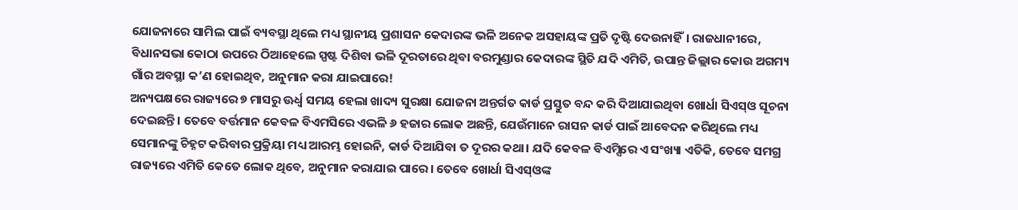ଯୋଜନାରେ ସାମିଲ ପାଇଁ ବ୍ୟବସ୍ଥା ଥିଲେ ମଧ୍ୟ ସ୍ଥାନୀୟ ପ୍ରଶାସନ କେଦାରଙ୍କ ଭଳି ଅନେକ ଅସହାୟଙ୍କ ପ୍ରତି ଦୃଷ୍ଟି ଦେଉନାହିଁ। ରାଜଧାନୀରେ, ବିଧାନସଭା କୋଠା ଉପରେ ଠିଆହେଲେ ସ୍ପଷ୍ଟ ଦିଶିବା ଭଳି ଦୂରତାରେ ଥିବା ବରମୁଣ୍ଡାର କେଦାରଙ୍କ ସ୍ଥିତି ଯଦି ଏମିତି, ଉପାନ୍ତ ଜିଲ୍ଲାର କୋଉ ଅଗମ୍ୟ ଗାଁର ଅବସ୍ଥା କ’ଣ ହୋଇଥିବ, ଅନୁମାନ କରା ଯାଇପାରେ!
ଅନ୍ୟପକ୍ଷରେ ରାଜ୍ୟରେ ୭ ମାସରୁ ଊର୍ଧ୍ବ ସମୟ ହେଲା ଖାଦ୍ୟ ସୁରକ୍ଷା ଯୋଜନା ଅନ୍ତର୍ଗତ କାର୍ଡ ପ୍ରସ୍ତୁତ ବନ୍ଦ କରି ଦିଆଯାଇଥିବା ଖୋର୍ଧା ସିଏସ୍ଓ ସୂଚନା ଦେଇଛନ୍ତି। ତେବେ ବର୍ତ୍ତମାନ କେବଳ ବିଏମସିରେ ଏଭଳି ୬ ହଜାର ଲୋକ ଅଛନ୍ତି, ଯେଉଁମାନେ ରାସନ କାର୍ଡ ପାଇଁ ଆବେଦନ କରିଥିଲେ ମଧ୍ୟ ସେମାନଙ୍କୁ ଚିହ୍ନଟ କରିବାର ପ୍ରକ୍ରିୟା ମଧ୍ୟ ଆରମ୍ଭ ହୋଇନି, କାର୍ଡ ଦିଆଯିବା ତ ଦୂରର କଥା। ଯଦି କେବଳ ବିଏମ୍ସିରେ ଏ ସଂଖ୍ୟା ଏତିକି, ତେବେ ସମଗ୍ର ରାଜ୍ୟରେ ଏମିତି କେତେ ଲୋକ ଥିବେ, ଅନୁମାନ କରାଯାଇ ପାରେ। ତେବେ ଖୋର୍ଧା ସିଏସ୍ଓଙ୍କ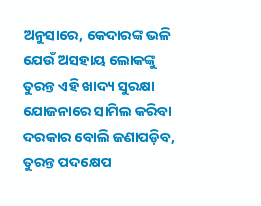ଅନୁସାରେ, କେଦାରଙ୍କ ଭଳି ଯେଉଁ ଅସହାୟ ଲୋକଙ୍କୁ ତୁରନ୍ତ ଏହି ଖାଦ୍ୟ ସୁରକ୍ଷା ଯୋଜନାରେ ସାମିଲ କରିବା ଦରକାର ବୋଲି ଜଣାପଡ଼ିବ, ତୁରନ୍ତ ପଦକ୍ଷେପ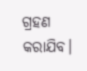ଗ୍ରହଣ କରାଯିବ।